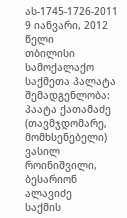ას-1745-1726-2011 9 იანვარი, 2012 წელი
თბილისი
სამოქალაქო საქმეთა პალატა
შემადგენლობა:
პაატა ქათამაძე (თავმჯდომარე, მომხსენებელი)
ვასილ როინიშვილი, ბესარიონ ალავიძე
საქმის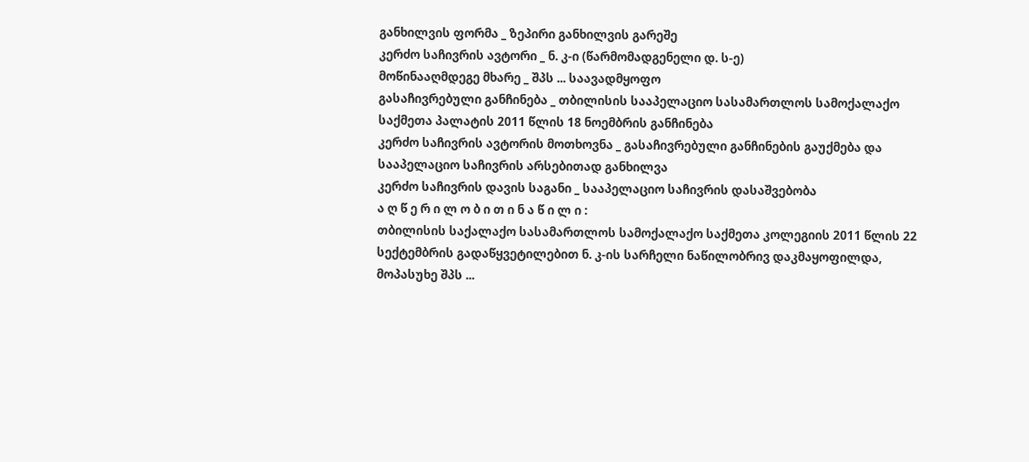განხილვის ფორმა _ ზეპირი განხილვის გარეშე
კერძო საჩივრის ავტორი _ ნ. კ-ი (წარმომადგენელი დ. ს-ე)
მოწინააღმდეგე მხარე _ შპს ... საავადმყოფო
გასაჩივრებული განჩინება _ თბილისის სააპელაციო სასამართლოს სამოქალაქო საქმეთა პალატის 2011 წლის 18 ნოემბრის განჩინება
კერძო საჩივრის ავტორის მოთხოვნა _ გასაჩივრებული განჩინების გაუქმება და სააპელაციო საჩივრის არსებითად განხილვა
კერძო საჩივრის დავის საგანი _ სააპელაციო საჩივრის დასაშვებობა
ა ღ წ ე რ ი ლ ო ბ ი თ ი ნ ა წ ი ლ ი :
თბილისის საქალაქო სასამართლოს სამოქალაქო საქმეთა კოლეგიის 2011 წლის 22 სექტემბრის გადაწყვეტილებით ნ. კ-ის სარჩელი ნაწილობრივ დაკმაყოფილდა, მოპასუხე შპს ...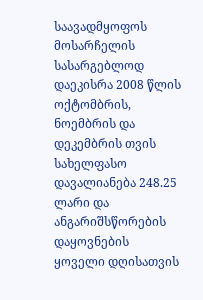საავადმყოფოს მოსარჩელის სასარგებლოდ დაეკისრა 2008 წლის ოქტომბრის, ნოემბრის და დეკემბრის თვის სახელფასო დავალიანება 248.25 ლარი და ანგარიშსწორების დაყოვნების ყოველი დღისათვის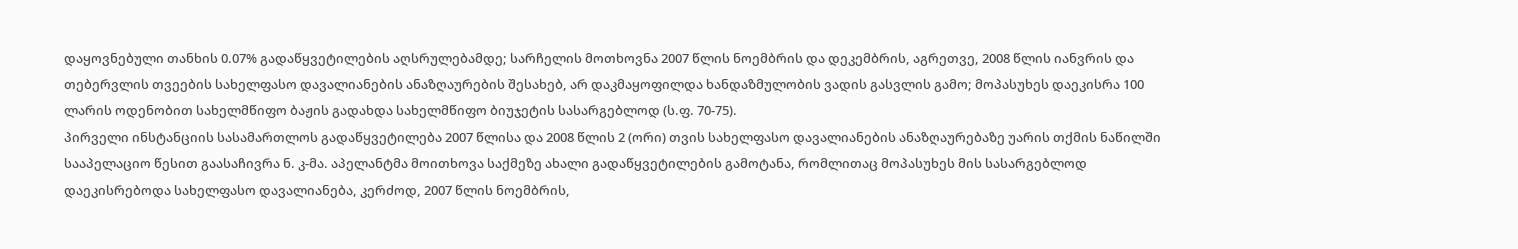დაყოვნებული თანხის 0.07% გადაწყვეტილების აღსრულებამდე; სარჩელის მოთხოვნა 2007 წლის ნოემბრის და დეკემბრის, აგრეთვე, 2008 წლის იანვრის და თებერვლის თვეების სახელფასო დავალიანების ანაზღაურების შესახებ, არ დაკმაყოფილდა ხანდაზმულობის ვადის გასვლის გამო; მოპასუხეს დაეკისრა 100 ლარის ოდენობით სახელმწიფო ბაჟის გადახდა სახელმწიფო ბიუჯეტის სასარგებლოდ (ს.ფ. 70-75).
პირველი ინსტანციის სასამართლოს გადაწყვეტილება 2007 წლისა და 2008 წლის 2 (ორი) თვის სახელფასო დავალიანების ანაზღაურებაზე უარის თქმის ნაწილში სააპელაციო წესით გაასაჩივრა ნ. კ-მა. აპელანტმა მოითხოვა საქმეზე ახალი გადაწყვეტილების გამოტანა, რომლითაც მოპასუხეს მის სასარგებლოდ დაეკისრებოდა სახელფასო დავალიანება, კერძოდ, 2007 წლის ნოემბრის,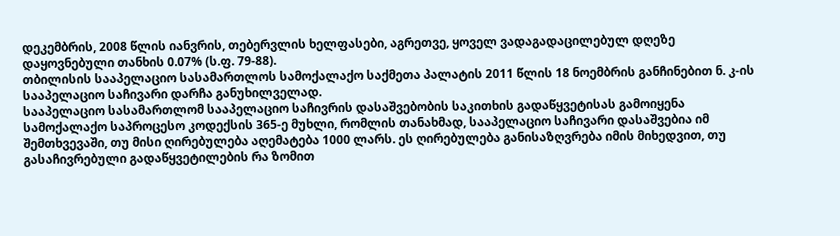დეკემბრის, 2008 წლის იანვრის, თებერვლის ხელფასები, აგრეთვე, ყოველ ვადაგადაცილებულ დღეზე დაყოვნებული თანხის 0.07% (ს.ფ. 79-88).
თბილისის სააპელაციო სასამართლოს სამოქალაქო საქმეთა პალატის 2011 წლის 18 ნოემბრის განჩინებით ნ. კ-ის სააპელაციო საჩივარი დარჩა განუხილველად.
სააპელაციო სასამართლომ სააპელაციო საჩივრის დასაშვებობის საკითხის გადაწყვეტისას გამოიყენა სამოქალაქო საპროცესო კოდექსის 365-ე მუხლი, რომლის თანახმად, სააპელაციო საჩივარი დასაშვებია იმ შემთხვევაში, თუ მისი ღირებულება აღემატება 1000 ლარს. ეს ღირებულება განისაზღვრება იმის მიხედვით, თუ გასაჩივრებული გადაწყვეტილების რა ზომით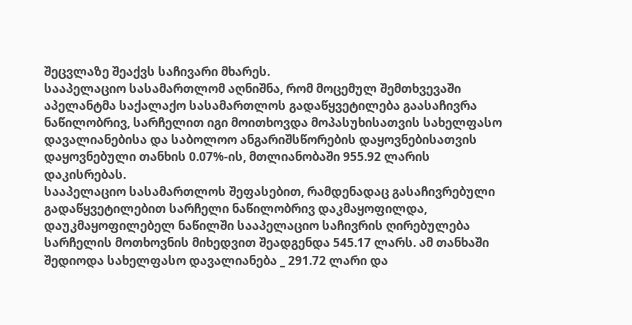შეცვლაზე შეაქვს საჩივარი მხარეს.
სააპელაციო სასამართლომ აღნიშნა, რომ მოცემულ შემთხვევაში აპელანტმა საქალაქო სასამართლოს გადაწყვეტილება გაასაჩივრა ნაწილობრივ, სარჩელით იგი მოითხოვდა მოპასუხისათვის სახელფასო დავალიანებისა და საბოლოო ანგარიშსწორების დაყოვნებისათვის დაყოვნებული თანხის 0.07%-ის, მთლიანობაში 955.92 ლარის დაკისრებას.
სააპელაციო სასამართლოს შეფასებით, რამდენადაც გასაჩივრებული გადაწყვეტილებით სარჩელი ნაწილობრივ დაკმაყოფილდა, დაუკმაყოფილებელ ნაწილში სააპელაციო საჩივრის ღირებულება სარჩელის მოთხოვნის მიხედვით შეადგენდა 545.17 ლარს. ამ თანხაში შედიოდა სახელფასო დავალიანება _ 291.72 ლარი და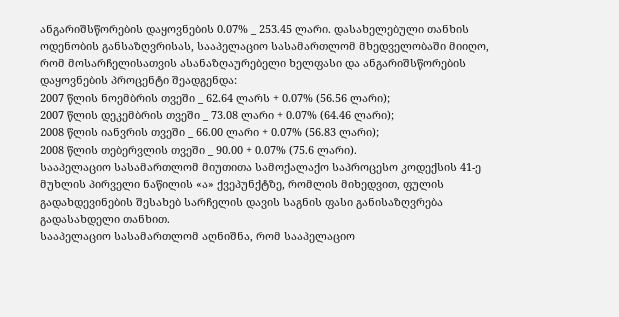ანგარიშსწორების დაყოვნების 0.07% _ 253.45 ლარი. დასახელებული თანხის ოდენობის განსაზღვრისას, სააპელაციო სასამართლომ მხედველობაში მიიღო, რომ მოსარჩელისათვის ასანაზღაურებელი ხელფასი და ანგარიშსწორების დაყოვნების პროცენტი შეადგენდა:
2007 წლის ნოემბრის თვეში _ 62.64 ლარს + 0.07% (56.56 ლარი);
2007 წლის დეკემბრის თვეში _ 73.08 ლარი + 0.07% (64.46 ლარი);
2008 წლის იანვრის თვეში _ 66.00 ლარი + 0.07% (56.83 ლარი);
2008 წლის თებერვლის თვეში _ 90.00 + 0.07% (75.6 ლარი).
სააპელაციო სასამართლომ მიუთითა სამოქალაქო საპროცესო კოდექსის 41-ე მუხლის პირველი ნაწილის «ა» ქვეპუნქტზე, რომლის მიხედვით, ფულის გადახდევინების შესახებ სარჩელის დავის საგნის ფასი განისაზღვრება გადასახდელი თანხით.
სააპელაციო სასამართლომ აღნიშნა, რომ სააპელაციო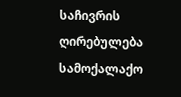საჩივრის ღირებულება სამოქალაქო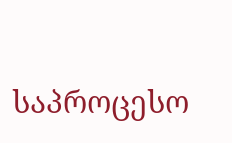საპროცესო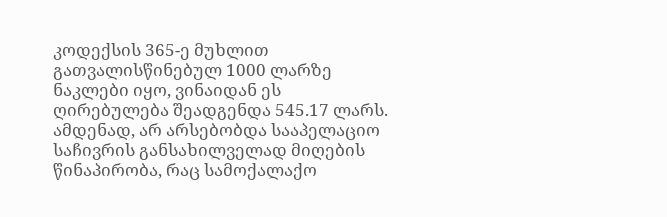კოდექსის 365-ე მუხლით გათვალისწინებულ 1000 ლარზე ნაკლები იყო, ვინაიდან ეს ღირებულება შეადგენდა 545.17 ლარს. ამდენად, არ არსებობდა სააპელაციო საჩივრის განსახილველად მიღების წინაპირობა, რაც სამოქალაქო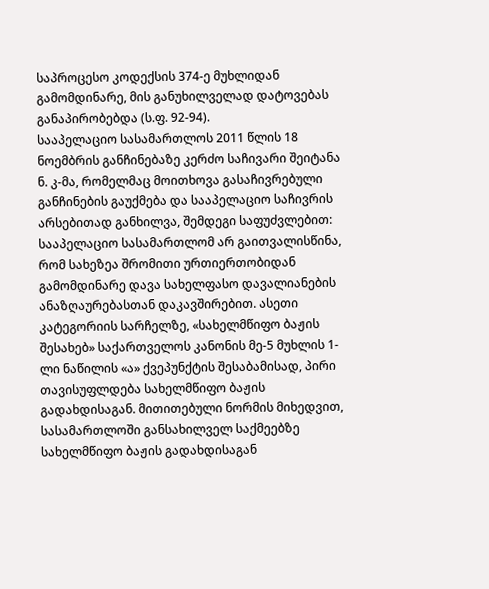საპროცესო კოდექსის 374-ე მუხლიდან გამომდინარე, მის განუხილველად დატოვებას განაპირობებდა (ს.ფ. 92-94).
სააპელაციო სასამართლოს 2011 წლის 18 ნოემბრის განჩინებაზე კერძო საჩივარი შეიტანა ნ. კ-მა, რომელმაც მოითხოვა გასაჩივრებული განჩინების გაუქმება და სააპელაციო საჩივრის არსებითად განხილვა, შემდეგი საფუძვლებით:
სააპელაციო სასამართლომ არ გაითვალისწინა, რომ სახეზეა შრომითი ურთიერთობიდან გამომდინარე დავა სახელფასო დავალიანების ანაზღაურებასთან დაკავშირებით. ასეთი კატეგორიის სარჩელზე, «სახელმწიფო ბაჟის შესახებ» საქართველოს კანონის მე-5 მუხლის 1-ლი ნაწილის «ა» ქვეპუნქტის შესაბამისად, პირი თავისუფლდება სახელმწიფო ბაჟის გადახდისაგან. მითითებული ნორმის მიხედვით, სასამართლოში განსახილველ საქმეებზე სახელმწიფო ბაჟის გადახდისაგან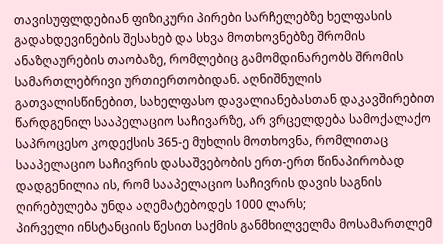თავისუფლდებიან ფიზიკური პირები სარჩელებზე ხელფასის გადახდევინების შესახებ და სხვა მოთხოვნებზე შრომის ანაზღაურების თაობაზე, რომლებიც გამომდინარეობს შრომის სამართლებრივი ურთიერთობიდან. აღნიშნულის გათვალისწინებით, სახელფასო დავალიანებასთან დაკავშირებით წარდგენილ სააპელაციო საჩივარზე, არ ვრცელდება სამოქალაქო საპროცესო კოდექსის 365-ე მუხლის მოთხოვნა, რომლითაც სააპელაციო საჩივრის დასაშვებობის ერთ-ერთ წინაპირობად დადგენილია ის, რომ სააპელაციო საჩივრის დავის საგნის ღირებულება უნდა აღემატებოდეს 1000 ლარს;
პირველი ინსტანციის წესით საქმის განმხილველმა მოსამართლემ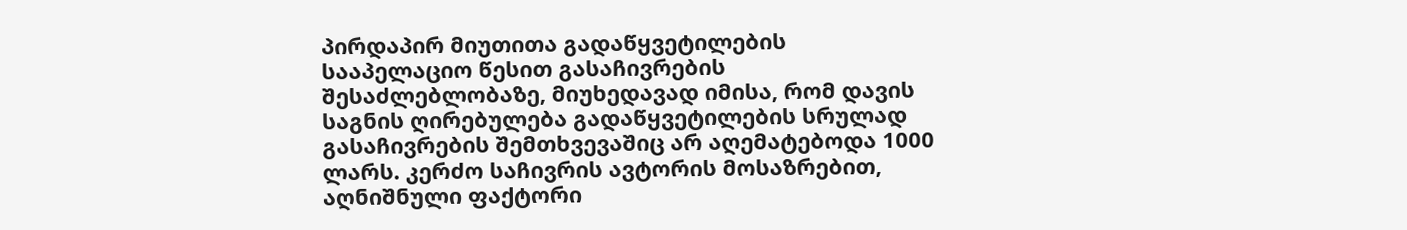პირდაპირ მიუთითა გადაწყვეტილების სააპელაციო წესით გასაჩივრების შესაძლებლობაზე, მიუხედავად იმისა, რომ დავის საგნის ღირებულება გადაწყვეტილების სრულად გასაჩივრების შემთხვევაშიც არ აღემატებოდა 1000 ლარს. კერძო საჩივრის ავტორის მოსაზრებით, აღნიშნული ფაქტორი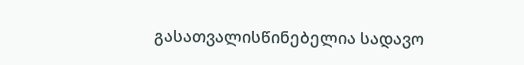გასათვალისწინებელია სადავო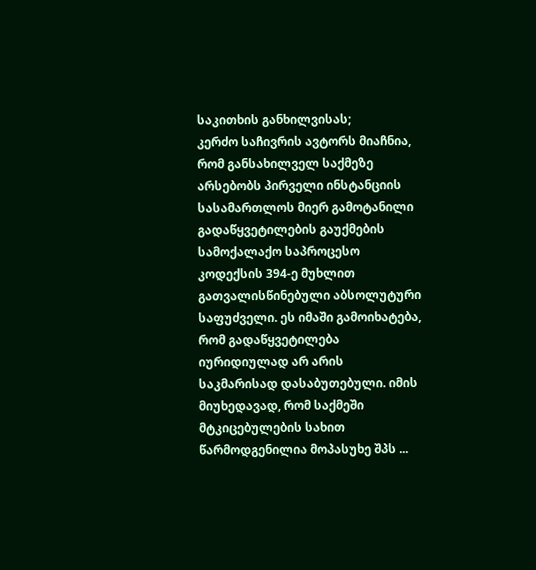საკითხის განხილვისას;
კერძო საჩივრის ავტორს მიაჩნია, რომ განსახილველ საქმეზე არსებობს პირველი ინსტანციის სასამართლოს მიერ გამოტანილი გადაწყვეტილების გაუქმების სამოქალაქო საპროცესო კოდექსის 394-ე მუხლით გათვალისწინებული აბსოლუტური საფუძველი. ეს იმაში გამოიხატება, რომ გადაწყვეტილება იურიდიულად არ არის საკმარისად დასაბუთებული. იმის მიუხედავად, რომ საქმეში მტკიცებულების სახით წარმოდგენილია მოპასუხე შპს ...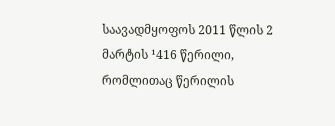საავადმყოფოს 2011 წლის 2 მარტის ¹416 წერილი, რომლითაც წერილის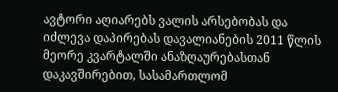ავტორი აღიარებს ვალის არსებობას და იძლევა დაპირებას დავალიანების 2011 წლის მეორე კვარტალში ანაზღაურებასთან დაკავშირებით, სასამართლომ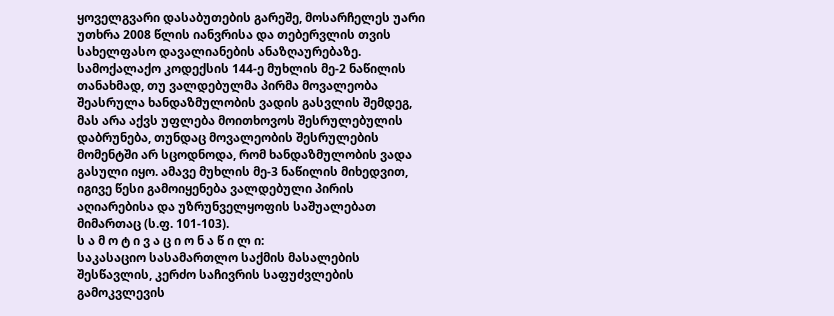ყოველგვარი დასაბუთების გარეშე, მოსარჩელეს უარი უთხრა 2008 წლის იანვრისა და თებერვლის თვის სახელფასო დავალიანების ანაზღაურებაზე. სამოქალაქო კოდექსის 144-ე მუხლის მე-2 ნაწილის თანახმად, თუ ვალდებულმა პირმა მოვალეობა შეასრულა ხანდაზმულობის ვადის გასვლის შემდეგ, მას არა აქვს უფლება მოითხოვოს შესრულებულის დაბრუნება, თუნდაც მოვალეობის შესრულების მომენტში არ სცოდნოდა, რომ ხანდაზმულობის ვადა გასული იყო. ამავე მუხლის მე-3 ნაწილის მიხედვით, იგივე წესი გამოიყენება ვალდებული პირის აღიარებისა და უზრუნველყოფის საშუალებათ მიმართაც (ს.ფ. 101-103).
ს ა მ ო ტ ი ვ ა ც ი ო ნ ა წ ი ლ ი:
საკასაციო სასამართლო საქმის მასალების შესწავლის, კერძო საჩივრის საფუძვლების გამოკვლევის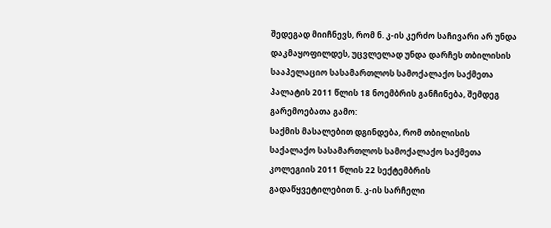შედეგად მიიჩნევს, რომ ნ. კ-ის კერძო საჩივარი არ უნდა დაკმაყოფილდეს, უცვლელად უნდა დარჩეს თბილისის სააპელაციო სასამართლოს სამოქალაქო საქმეთა პალატის 2011 წლის 18 ნოემბრის განჩინება, შემდეგ გარემოებათა გამო:
საქმის მასალებით დგინდება, რომ თბილისის საქალაქო სასამართლოს სამოქალაქო საქმეთა კოლეგიის 2011 წლის 22 სექტემბრის გადაწყვეტილებით ნ. კ-ის სარჩელი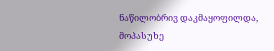ნაწილობრივ დაკმაყოფილდა, მოპასუხე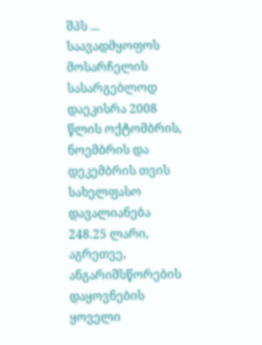შპს ... საავადმყოფოს მოსარჩელის სასარგებლოდ დაეკისრა 2008 წლის ოქტომბრის, ნოემბრის და დეკემბრის თვის სახელფასო დავალიანება 248.25 ლარი, აგრეთვე, ანგარიშსწორების დაყოვნების ყოველი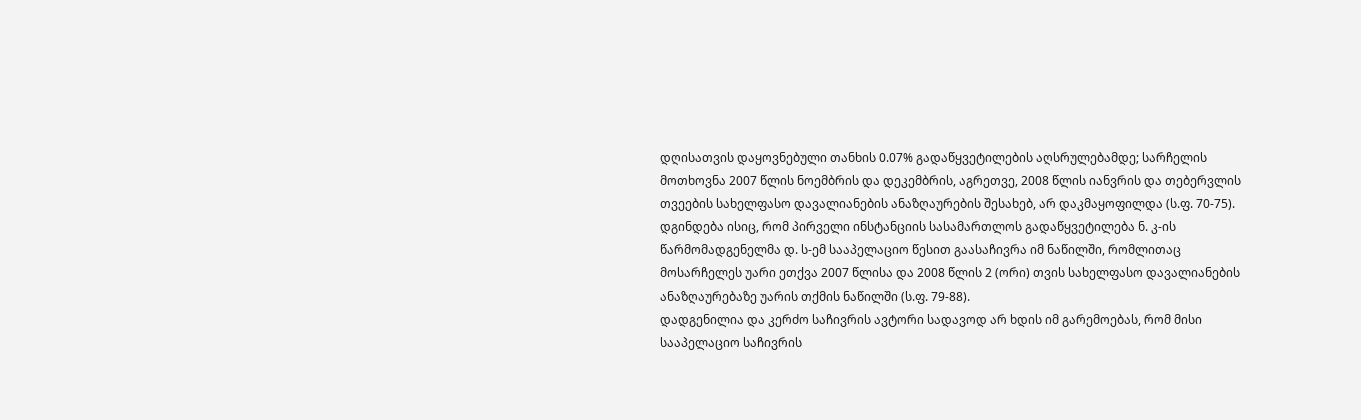დღისათვის დაყოვნებული თანხის 0.07% გადაწყვეტილების აღსრულებამდე; სარჩელის მოთხოვნა 2007 წლის ნოემბრის და დეკემბრის, აგრეთვე, 2008 წლის იანვრის და თებერვლის თვეების სახელფასო დავალიანების ანაზღაურების შესახებ, არ დაკმაყოფილდა (ს.ფ. 70-75).
დგინდება ისიც, რომ პირველი ინსტანციის სასამართლოს გადაწყვეტილება ნ. კ-ის წარმომადგენელმა დ. ს-ემ სააპელაციო წესით გაასაჩივრა იმ ნაწილში, რომლითაც მოსარჩელეს უარი ეთქვა 2007 წლისა და 2008 წლის 2 (ორი) თვის სახელფასო დავალიანების ანაზღაურებაზე უარის თქმის ნაწილში (ს.ფ. 79-88).
დადგენილია და კერძო საჩივრის ავტორი სადავოდ არ ხდის იმ გარემოებას, რომ მისი სააპელაციო საჩივრის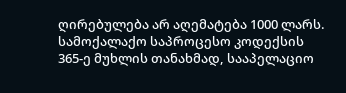ღირებულება არ აღემატება 1000 ლარს.
სამოქალაქო საპროცესო კოდექსის 365-ე მუხლის თანახმად, სააპელაციო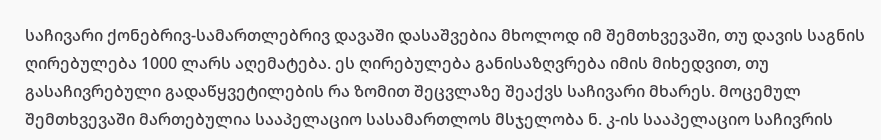საჩივარი ქონებრივ-სამართლებრივ დავაში დასაშვებია მხოლოდ იმ შემთხვევაში, თუ დავის საგნის ღირებულება 1000 ლარს აღემატება. ეს ღირებულება განისაზღვრება იმის მიხედვით, თუ გასაჩივრებული გადაწყვეტილების რა ზომით შეცვლაზე შეაქვს საჩივარი მხარეს. მოცემულ შემთხვევაში მართებულია სააპელაციო სასამართლოს მსჯელობა ნ. კ-ის სააპელაციო საჩივრის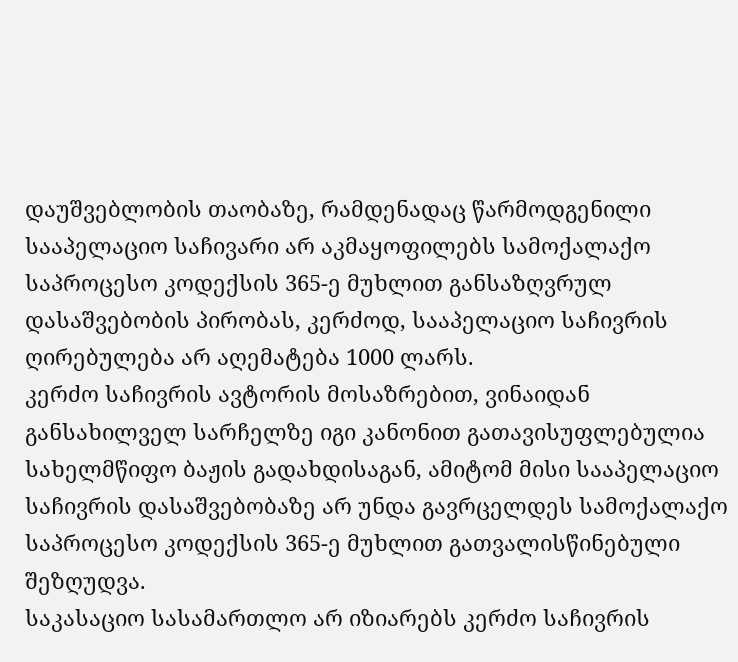დაუშვებლობის თაობაზე, რამდენადაც წარმოდგენილი სააპელაციო საჩივარი არ აკმაყოფილებს სამოქალაქო საპროცესო კოდექსის 365-ე მუხლით განსაზღვრულ დასაშვებობის პირობას, კერძოდ, სააპელაციო საჩივრის ღირებულება არ აღემატება 1000 ლარს.
კერძო საჩივრის ავტორის მოსაზრებით, ვინაიდან განსახილველ სარჩელზე იგი კანონით გათავისუფლებულია სახელმწიფო ბაჟის გადახდისაგან, ამიტომ მისი სააპელაციო საჩივრის დასაშვებობაზე არ უნდა გავრცელდეს სამოქალაქო საპროცესო კოდექსის 365-ე მუხლით გათვალისწინებული შეზღუდვა.
საკასაციო სასამართლო არ იზიარებს კერძო საჩივრის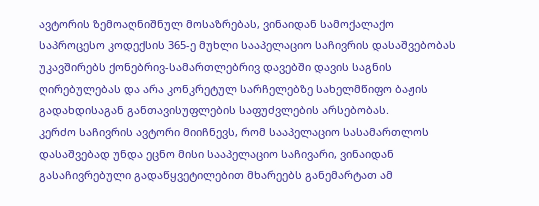ავტორის ზემოაღნიშნულ მოსაზრებას, ვინაიდან სამოქალაქო საპროცესო კოდექსის 365-ე მუხლი სააპელაციო საჩივრის დასაშვებობას უკავშირებს ქონებრივ-სამართლებრივ დავებში დავის საგნის ღირებულებას და არა კონკრეტულ სარჩელებზე სახელმწიფო ბაჟის გადახდისაგან განთავისუფლების საფუძვლების არსებობას.
კერძო საჩივრის ავტორი მიიჩნევს, რომ სააპელაციო სასამართლოს დასაშვებად უნდა ეცნო მისი სააპელაციო საჩივარი, ვინაიდან გასაჩივრებული გადაწყვეტილებით მხარეებს განემარტათ ამ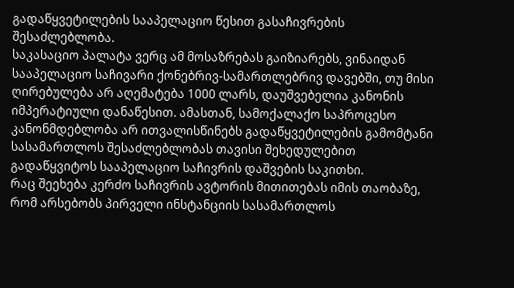გადაწყვეტილების სააპელაციო წესით გასაჩივრების შესაძლებლობა.
საკასაციო პალატა ვერც ამ მოსაზრებას გაიზიარებს, ვინაიდან სააპელაციო საჩივარი ქონებრივ-სამართლებრივ დავებში, თუ მისი ღირებულება არ აღემატება 1000 ლარს, დაუშვებელია კანონის იმპერატიული დანაწესით. ამასთან, სამოქალაქო საპროცესო კანონმდებლობა არ ითვალისწინებს გადაწყვეტილების გამომტანი სასამართლოს შესაძლებლობას თავისი შეხედულებით გადაწყვიტოს სააპელაციო საჩივრის დაშვების საკითხი.
რაც შეეხება კერძო საჩივრის ავტორის მითითებას იმის თაობაზე, რომ არსებობს პირველი ინსტანციის სასამართლოს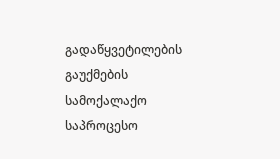გადაწყვეტილების გაუქმების სამოქალაქო საპროცესო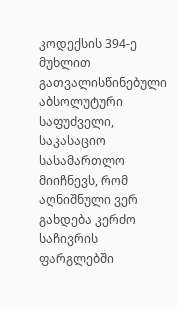კოდექსის 394-ე მუხლით გათვალისწინებული აბსოლუტური საფუძველი, საკასაციო სასამართლო მიიჩნევს, რომ აღნიშნული ვერ გახდება კერძო საჩივრის ფარგლებში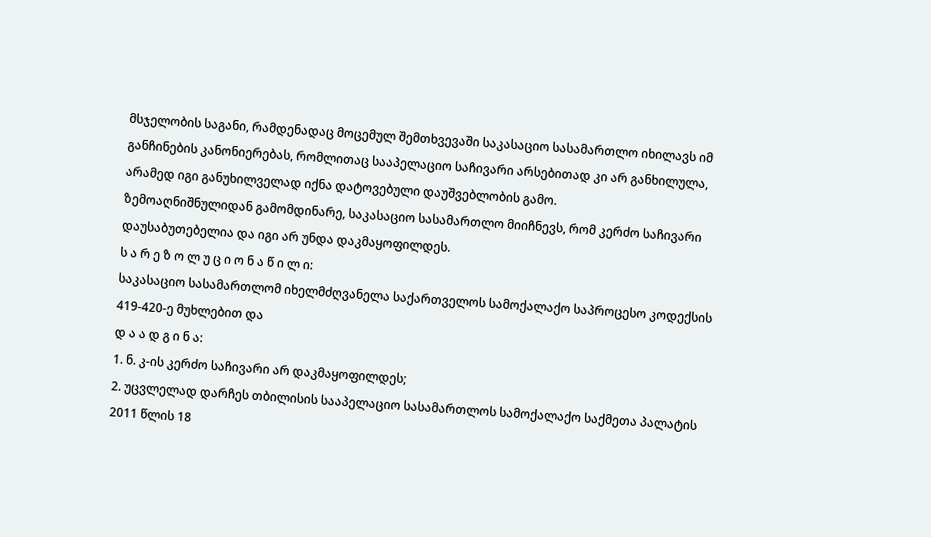მსჯელობის საგანი, რამდენადაც მოცემულ შემთხვევაში საკასაციო სასამართლო იხილავს იმ განჩინების კანონიერებას, რომლითაც სააპელაციო საჩივარი არსებითად კი არ განხილულა, არამედ იგი განუხილველად იქნა დატოვებული დაუშვებლობის გამო.
ზემოაღნიშნულიდან გამომდინარე, საკასაციო სასამართლო მიიჩნევს, რომ კერძო საჩივარი დაუსაბუთებელია და იგი არ უნდა დაკმაყოფილდეს.
ს ა რ ე ზ ო ლ უ ც ი ო ნ ა წ ი ლ ი:
საკასაციო სასამართლომ იხელმძღვანელა საქართველოს სამოქალაქო საპროცესო კოდექსის 419-420-ე მუხლებით და
დ ა ა დ გ ი ნ ა:
1. ნ. კ-ის კერძო საჩივარი არ დაკმაყოფილდეს;
2. უცვლელად დარჩეს თბილისის სააპელაციო სასამართლოს სამოქალაქო საქმეთა პალატის 2011 წლის 18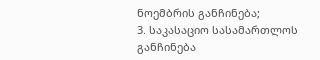ნოემბრის განჩინება;
3. საკასაციო სასამართლოს განჩინება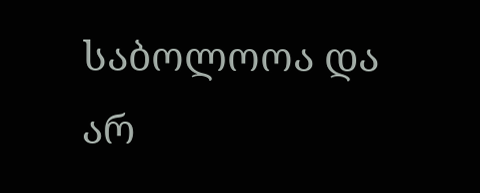საბოლოოა და არ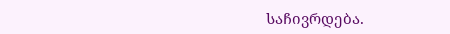საჩივრდება.